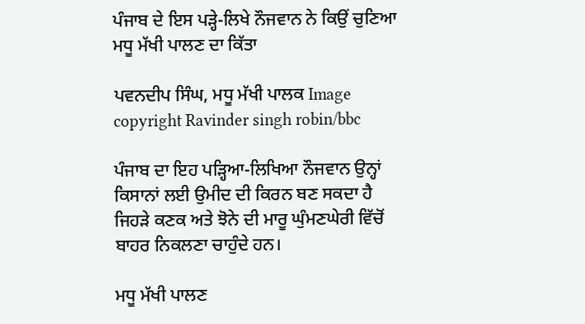ਪੰਜਾਬ ਦੇ ਇਸ ਪੜ੍ਹੇ-ਲਿਖੇ ਨੌਜਵਾਨ ਨੇ ਕਿਉਂ ਚੁਣਿਆ ਮਧੂ ਮੱਖੀ ਪਾਲਣ ਦਾ ਕਿੱਤਾ

ਪਵਨਦੀਪ ਸਿੰਘ, ਮਧੂ ਮੱਖੀ ਪਾਲਕ Image copyright Ravinder singh robin/bbc

ਪੰਜਾਬ ਦਾ ਇਹ ਪੜ੍ਹਿਆ-ਲਿਖਿਆ ਨੌਜਵਾਨ ਉਨ੍ਹਾਂ ਕਿਸਾਨਾਂ ਲਈ ਉਮੀਦ ਦੀ ਕਿਰਨ ਬਣ ਸਕਦਾ ਹੈ ਜਿਹੜੇ ਕਣਕ ਅਤੇ ਝੋਨੇ ਦੀ ਮਾਰੂ ਘੁੰਮਣਘੇਰੀ ਵਿੱਚੋਂ ਬਾਹਰ ਨਿਕਲਣਾ ਚਾਹੁੰਦੇ ਹਨ।

ਮਧੂ ਮੱਖੀ ਪਾਲਣ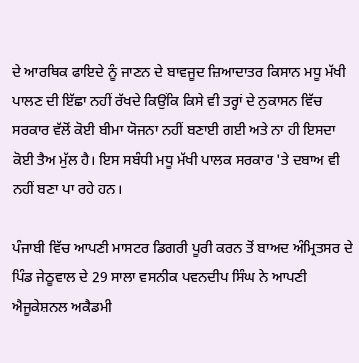ਦੇ ਆਰਥਿਕ ਫਾਇਦੇ ਨੂੰ ਜਾਣਨ ਦੇ ਬਾਵਜੂਦ ਜ਼ਿਆਦਾਤਰ ਕਿਸਾਨ ਮਧੂ ਮੱਖੀ ਪਾਲਣ ਦੀ ਇੱਛਾ ਨਹੀਂ ਰੱਖਦੇ ਕਿਉਂਕਿ ਕਿਸੇ ਵੀ ਤਰ੍ਹਾਂ ਦੇ ਨੁਕਾਸਨ ਵਿੱਚ ਸਰਕਾਰ ਵੱਲੋਂ ਕੋਈ ਬੀਮਾ ਯੋਜਨਾ ਨਹੀਂ ਬਣਾਈ ਗਈ ਅਤੇ ਨਾ ਹੀ ਇਸਦਾ ਕੋਈ ਤੈਅ ਮੁੱਲ ਹੈ। ਇਸ ਸਬੰਧੀ ਮਧੂ ਮੱਖੀ ਪਾਲਕ ਸਰਕਾਰ 'ਤੇ ਦਬਾਅ ਵੀ ਨਹੀਂ ਬਣਾ ਪਾ ਰਹੇ ਹਨ।

ਪੰਜਾਬੀ ਵਿੱਚ ਆਪਣੀ ਮਾਸਟਰ ਡਿਗਰੀ ਪੂਰੀ ਕਰਨ ਤੋਂ ਬਾਅਦ ਅੰਮ੍ਰਿਤਸਰ ਦੇ ਪਿੰਡ ਜੇਠੂਵਾਲ ਦੇ 29 ਸਾਲਾ ਵਸਨੀਕ ਪਵਨਦੀਪ ਸਿੰਘ ਨੇ ਆਪਣੀ ਐਜੂਕੇਸ਼ਨਲ ਅਕੈਡਮੀ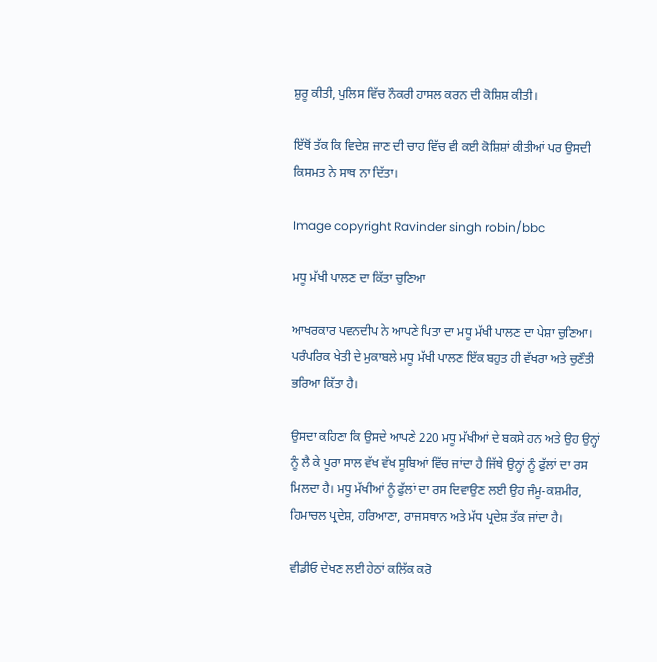ਸ਼ੁਰੂ ਕੀਤੀ, ਪੁਲਿਸ ਵਿੱਚ ਨੌਕਰੀ ਹਾਸਲ ਕਰਨ ਦੀ ਕੋਸ਼ਿਸ਼ ਕੀਤੀ।

ਇੱਥੋਂ ਤੱਕ ਕਿ ਵਿਦੇਸ਼ ਜਾਣ ਦੀ ਚਾਹ ਵਿੱਚ ਵੀ ਕਈ ਕੋਸ਼ਿਸ਼ਾਂ ਕੀਤੀਆਂ ਪਰ ਉਸਦੀ ਕਿਸਮਤ ਨੇ ਸਾਥ ਨਾ ਦਿੱਤਾ।

Image copyright Ravinder singh robin/bbc

ਮਧੂ ਮੱਖੀ ਪਾਲਣ ਦਾ ਕਿੱਤਾ ਚੁਣਿਆ

ਆਖਰਕਾਰ ਪਵਨਦੀਪ ਨੇ ਆਪਣੇ ਪਿਤਾ ਦਾ ਮਧੂ ਮੱਖੀ ਪਾਲਣ ਦਾ ਪੇਸ਼ਾ ਚੁਣਿਆ। ਪਰੰਪਰਿਕ ਖੇਤੀ ਦੇ ਮੁਕਾਬਲੇ ਮਧੂ ਮੱਖੀ ਪਾਲਣ ਇੱਕ ਬਹੁਤ ਹੀ ਵੱਖਰਾ ਅਤੇ ਚੁਣੌਤੀ ਭਰਿਆ ਕਿੱਤਾ ਹੈ।

ਉਸਦਾ ਕਹਿਣਾ ਕਿ ਉਸਦੇ ਆਪਣੇ 220 ਮਧੂ ਮੱਖੀਆਂ ਦੇ ਬਕਸੇ ਹਨ ਅਤੇ ਉਹ ਉਨ੍ਹਾਂ ਨੂੰ ਲੈ ਕੇ ਪੂਰਾ ਸਾਲ ਵੱਖ ਵੱਖ ਸੂਬਿਆਂ ਵਿੱਚ ਜਾਂਦਾ ਹੈ ਜਿੱਥੇ ਉਨ੍ਹਾਂ ਨੂੰ ਫੁੱਲਾਂ ਦਾ ਰਸ ਮਿਲਦਾ ਹੈ। ਮਧੂ ਮੱਖੀਆਂ ਨੂੰ ਫੁੱਲਾਂ ਦਾ ਰਸ ਦਿਵਾਉਣ ਲਈ ਉਹ ਜੰਮੂ-ਕਸ਼ਮੀਰ, ਹਿਮਾਚਲ ਪ੍ਰਦੇਸ਼, ਹਰਿਆਣਾ, ਰਾਜਸਥਾਨ ਅਤੇ ਮੱਧ ਪ੍ਰਦੇਸ਼ ਤੱਕ ਜਾਂਦਾ ਹੈ।

ਵੀਡੀਓ ਦੇਖਣ ਲਈ ਹੇਠਾਂ ਕਲਿੱਕ ਕਰੋ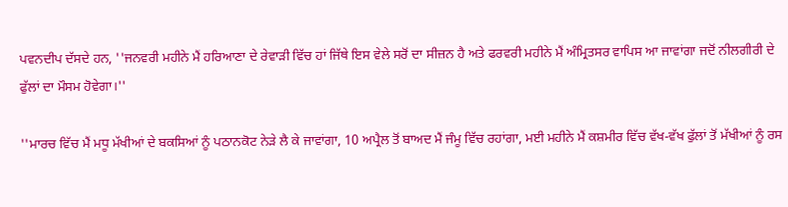ਪਵਨਦੀਪ ਦੱਸਦੇ ਹਨ, ''ਜਨਵਰੀ ਮਹੀਨੇ ਮੈਂ ਹਰਿਆਣਾ ਦੇ ਰੇਵਾੜੀ ਵਿੱਚ ਹਾਂ ਜਿੱਥੇ ਇਸ ਵੇਲੇ ਸਰੋਂ ਦਾ ਸੀਜ਼ਨ ਹੈ ਅਤੇ ਫਰਵਰੀ ਮਹੀਨੇ ਮੈਂ ਅੰਮ੍ਰਿਤਸਰ ਵਾਪਿਸ ਆ ਜਾਵਾਂਗਾ ਜਦੋਂ ਨੀਲਗੀਰੀ ਦੇ ਫੁੱਲਾਂ ਦਾ ਮੌਸਮ ਹੋਵੇਗਾ।''

''ਮਾਰਚ ਵਿੱਚ ਮੈਂ ਮਧੂ ਮੱਖੀਆਂ ਦੇ ਬਕਸਿਆਂ ਨੂੰ ਪਠਾਨਕੋਟ ਨੇੜੇ ਲੈ ਕੇ ਜਾਵਾਂਗਾ, 10 ਅਪ੍ਰੈਲ ਤੋਂ ਬਾਅਦ ਮੈਂ ਜੰਮੂ ਵਿੱਚ ਰਹਾਂਗਾ, ਮਈ ਮਹੀਨੇ ਮੈਂ ਕਸ਼ਮੀਰ ਵਿੱਚ ਵੱਖ-ਵੱਖ ਫੁੱਲਾਂ ਤੋਂ ਮੱਖੀਆਂ ਨੂੰ ਰਸ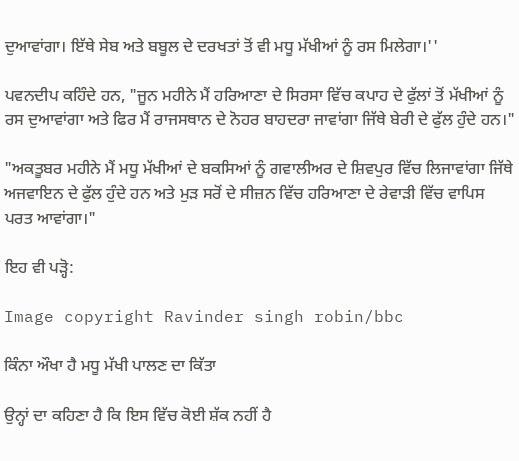ਦੁਆਵਾਂਗਾ। ਇੱਥੇ ਸੇਬ ਅਤੇ ਬਬੂਲ ਦੇ ਦਰਖਤਾਂ ਤੋਂ ਵੀ ਮਧੂ ਮੱਖੀਆਂ ਨੂੰ ਰਸ ਮਿਲੇਗਾ।''

ਪਵਨਦੀਪ ਕਹਿੰਦੇ ਹਨ, "ਜੂਨ ਮਹੀਨੇ ਮੈਂ ਹਰਿਆਣਾ ਦੇ ਸਿਰਸਾ ਵਿੱਚ ਕਪਾਹ ਦੇ ਫੁੱਲਾਂ ਤੋਂ ਮੱਖੀਆਂ ਨੂੰ ਰਸ ਦੁਆਵਾਂਗਾ ਅਤੇ ਫਿਰ ਮੈਂ ਰਾਜਸਥਾਨ ਦੇ ਨੋਹਰ ਬਾਹਦਰਾ ਜਾਵਾਂਗਾ ਜਿੱਥੇ ਬੇਰੀ ਦੇ ਫੁੱਲ ਹੁੰਦੇ ਹਨ।"

"ਅਕਤੂਬਰ ਮਹੀਨੇ ਮੈਂ ਮਧੂ ਮੱਖੀਆਂ ਦੇ ਬਕਸਿਆਂ ਨੂੰ ਗਵਾਲੀਅਰ ਦੇ ਸ਼ਿਵਪੁਰ ਵਿੱਚ ਲਿਜਾਵਾਂਗਾ ਜਿੱਥੇ ਅਜਵਾਇਨ ਦੇ ਫੁੱਲ ਹੁੰਦੇ ਹਨ ਅਤੇ ਮੁੜ ਸਰੋਂ ਦੇ ਸੀਜ਼ਨ ਵਿੱਚ ਹਰਿਆਣਾ ਦੇ ਰੇਵਾੜੀ ਵਿੱਚ ਵਾਪਿਸ ਪਰਤ ਆਵਾਂਗਾ।"

ਇਹ ਵੀ ਪੜ੍ਹੋ:

Image copyright Ravinder singh robin/bbc

ਕਿੰਨਾ ਔਖਾ ਹੈ ਮਧੂ ਮੱਖੀ ਪਾਲਣ ਦਾ ਕਿੱਤਾ

ਉਨ੍ਹਾਂ ਦਾ ਕਹਿਣਾ ਹੈ ਕਿ ਇਸ ਵਿੱਚ ਕੋਈ ਸ਼ੱਕ ਨਹੀਂ ਹੈ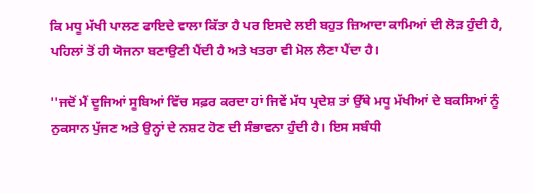ਕਿ ਮਧੂ ਮੱਖੀ ਪਾਲਣ ਫਾਇਦੇ ਵਾਲਾ ਕਿੱਤਾ ਹੈ ਪਰ ਇਸਦੇ ਲਈ ਬਹੁਤ ਜ਼ਿਆਦਾ ਕਾਮਿਆਂ ਦੀ ਲੋੜ ਹੁੰਦੀ ਹੈ, ਪਹਿਲਾਂ ਤੋਂ ਹੀ ਯੋਜਨਾ ਬਣਾਉਣੀ ਪੈਂਦੀ ਹੈ ਅਤੇ ਖਤਰਾ ਵੀ ਮੋਲ ਲੈਣਾ ਪੈਂਦਾ ਹੈ।

''ਜਦੋਂ ਮੈਂ ਦੂਜਿਆਂ ਸੂਬਿਆਂ ਵਿੱਚ ਸਫ਼ਰ ਕਰਦਾ ਹਾਂ ਜਿਵੇਂ ਮੱਧ ਪ੍ਰਦੇਸ਼ ਤਾਂ ਉੱਥੇ ਮਧੂ ਮੱਖੀਆਂ ਦੇ ਬਕਸਿਆਂ ਨੂੰ ਨੁਕਸਾਨ ਪੁੱਜਣ ਅਤੇ ਉਨ੍ਹਾਂ ਦੇ ਨਸ਼ਟ ਹੋਣ ਦੀ ਸੰਭਾਵਨਾ ਹੁੰਦੀ ਹੈ। ਇਸ ਸਬੰਧੀ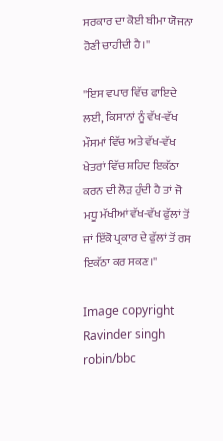ਸਰਕਾਰ ਦਾ ਕੋਈ ਬੀਮਾ ਯੋਜਨਾ ਹੋਣੀ ਚਾਹੀਦੀ ਹੈ।''

''ਇਸ ਵਪਾਰ ਵਿੱਚ ਫਾਇਦੇ ਲਈ, ਕਿਸਾਨਾਂ ਨੂੰ ਵੱਖ-ਵੱਖ ਮੌਸਮਾਂ ਵਿੱਚ ਅਤੇ ਵੱਖ-ਵੱਖ ਖੇਤਰਾਂ ਵਿੱਚ ਸ਼ਹਿਦ ਇਕੱਠਾ ਕਰਨ ਦੀ ਲੋੜ ਹੁੰਦੀ ਹੈ ਤਾਂ ਜੋ ਮਧੂ ਮੱਖੀਆਂ ਵੱਖ-ਵੱਖ ਫੁੱਲਾਂ ਤੋਂ ਜਾਂ ਇੱਕੋ ਪ੍ਰਕਾਰ ਦੇ ਫੁੱਲਾਂ ਤੋਂ ਰਸ ਇਕੱਠਾ ਕਰ ਸਕਣ।''

Image copyright Ravinder singh robin/bbc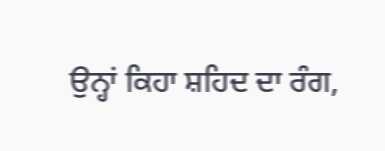ਉਨ੍ਹਾਂ ਕਿਹਾ ਸ਼ਹਿਦ ਦਾ ਰੰਗ,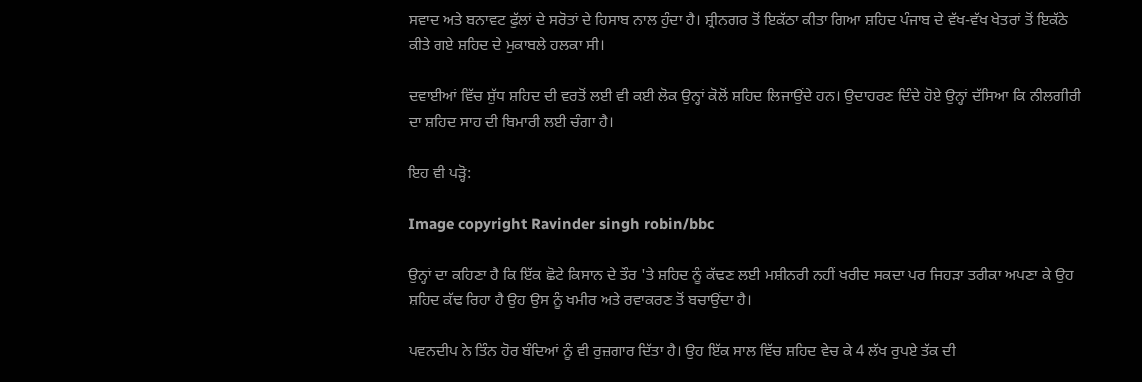ਸਵਾਦ ਅਤੇ ਬਨਾਵਟ ਫੁੱਲਾਂ ਦੇ ਸਰੋਤਾਂ ਦੇ ਹਿਸਾਬ ਨਾਲ ਹੁੰਦਾ ਹੈ। ਸ਼੍ਰੀਨਗਰ ਤੋਂ ਇਕੱਠਾ ਕੀਤਾ ਗਿਆ ਸ਼ਹਿਦ ਪੰਜਾਬ ਦੇ ਵੱਖ-ਵੱਖ ਖੇਤਰਾਂ ਤੋਂ ਇਕੱਠੇ ਕੀਤੇ ਗਏ ਸ਼ਹਿਦ ਦੇ ਮੁਕਾਬਲੇ ਹਲਕਾ ਸੀ।

ਦਵਾਈਆਂ ਵਿੱਚ ਸ਼ੁੱਧ ਸ਼ਹਿਦ ਦੀ ਵਰਤੋਂ ਲਈ ਵੀ ਕਈ ਲੋਕ ਉਨ੍ਹਾਂ ਕੋਲੋਂ ਸ਼ਹਿਦ ਲਿਜਾਉਂਦੇ ਹਨ। ਉਦਾਹਰਣ ਦਿੰਦੇ ਹੋਏ ਉਨ੍ਹਾਂ ਦੱਸਿਆ ਕਿ ਨੀਲਗੀਰੀ ਦਾ ਸ਼ਹਿਦ ਸਾਹ ਦੀ ਬਿਮਾਰੀ ਲਈ ਚੰਗਾ ਹੈ।

ਇਹ ਵੀ ਪੜ੍ਹੋ:

Image copyright Ravinder singh robin/bbc

ਉਨ੍ਹਾਂ ਦਾ ਕਹਿਣਾ ਹੈ ਕਿ ਇੱਕ ਛੋਟੇ ਕਿਸਾਨ ਦੇ ਤੌਰ 'ਤੇ ਸ਼ਹਿਦ ਨੂੰ ਕੱਢਣ ਲਈ ਮਸ਼ੀਨਰੀ ਨਹੀਂ ਖਰੀਦ ਸਕਦਾ ਪਰ ਜਿਹੜਾ ਤਰੀਕਾ ਅਪਣਾ ਕੇ ਉਹ ਸ਼ਹਿਦ ਕੱਢ ਰਿਹਾ ਹੈ ਉਹ ਉਸ ਨੂੰ ਖਮੀਰ ਅਤੇ ਰਵਾਕਰਣ ਤੋਂ ਬਚਾਉਂਦਾ ਹੈ।

ਪਵਨਦੀਪ ਨੇ ਤਿੰਨ ਹੋਰ ਬੰਦਿਆਂ ਨੂੰ ਵੀ ਰੁਜ਼ਗਾਰ ਦਿੱਤਾ ਹੈ। ਉਹ ਇੱਕ ਸਾਲ ਵਿੱਚ ਸ਼ਹਿਦ ਵੇਚ ਕੇ 4 ਲੱਖ ਰੁਪਏ ਤੱਕ ਦੀ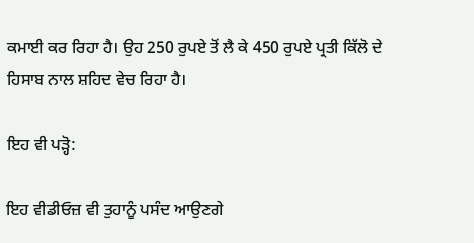ਕਮਾਈ ਕਰ ਰਿਹਾ ਹੈ। ਉਹ 250 ਰੁਪਏ ਤੋਂ ਲੈ ਕੇ 450 ਰੁਪਏ ਪ੍ਰਤੀ ਕਿੱਲੋ ਦੇ ਹਿਸਾਬ ਨਾਲ ਸ਼ਹਿਦ ਵੇਚ ਰਿਹਾ ਹੈ।

ਇਹ ਵੀ ਪੜ੍ਹੋ:

ਇਹ ਵੀਡੀਓਜ਼ ਵੀ ਤੁਹਾਨੂੰ ਪਸੰਦ ਆਉਣਗੇ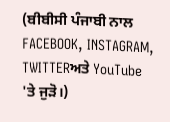(ਬੀਬੀਸੀ ਪੰਜਾਬੀ ਨਾਲ FACEBOOK, INSTAGRAM, TWITTERਅਤੇ YouTube 'ਤੇ ਜੁੜੋ।)